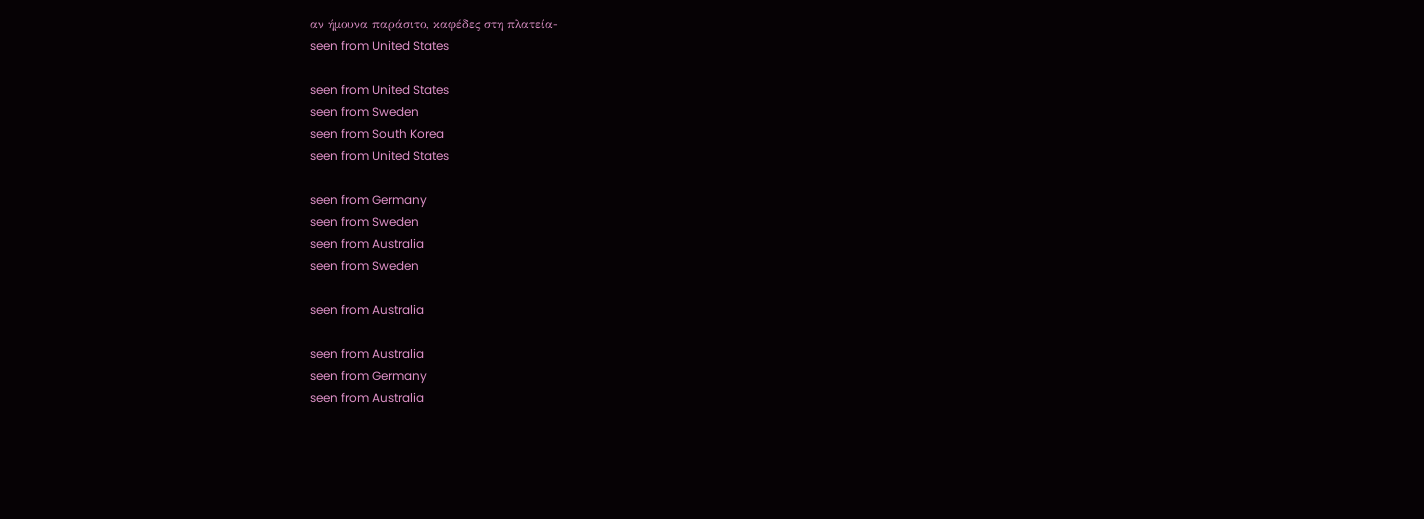αν ήμουνα παράσιτο, καφέδες στη πλατεία-
seen from United States

seen from United States
seen from Sweden
seen from South Korea
seen from United States

seen from Germany
seen from Sweden
seen from Australia
seen from Sweden

seen from Australia

seen from Australia
seen from Germany
seen from Australia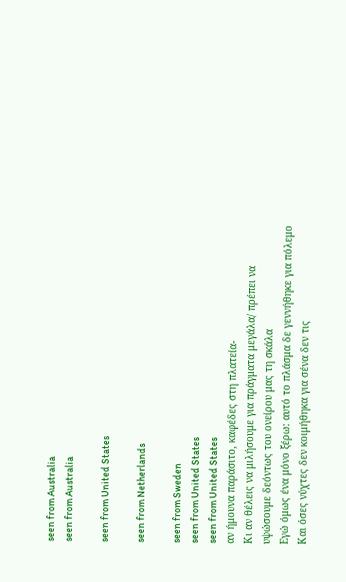seen from Australia
seen from Australia

seen from United States

seen from Netherlands

seen from Sweden
seen from United States
seen from United States
αν ήμουνα παράσιτο, καφέδες στη πλατεία-
Κι αν θέλεις να μιλήσουμε για πράγματα μεγάλα/ πρέπει να υψώσουμε δεόντως του ονείρου μας τη σκάλα
Εγώ όμως ένα μόνο ξέρω: αυτό το πλάσμα δε γεννήθηκε για πόλεμο Και όσες νύχτες δεν κοιμήθηκα για σένα δεν τις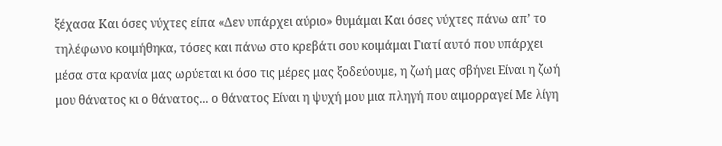ξέχασα Και όσες νύχτες είπα «Δεν υπάρχει αύριο» θυμάμαι Και όσες νύχτες πάνω απ’ το τηλέφωνο κοιμήθηκα, τόσες και πάνω στο κρεβάτι σου κοιμάμαι Γιατί αυτό που υπάρχει μέσα στα κρανία μας ωρύεται κι όσο τις μέρες μας ξοδεύουμε, η ζωή μας σβήνει Είναι η ζωή μου θάνατος κι ο θάνατος... ο θάνατος Είναι η ψυχή μου μια πληγή που αιμορραγεί Με λίγη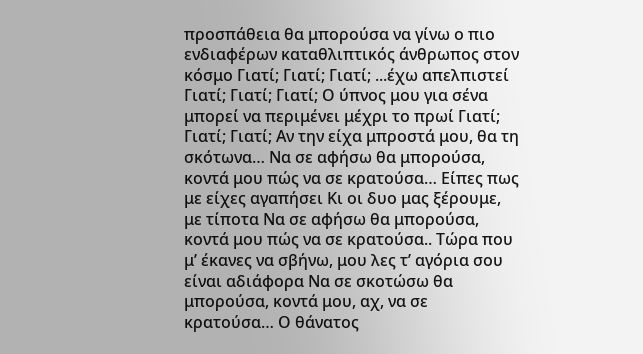προσπάθεια θα μπορούσα να γίνω ο πιο ενδιαφέρων καταθλιπτικός άνθρωπος στον κόσμο Γιατί; Γιατί; Γιατί; ...έχω απελπιστεί Γιατί; Γιατί; Γιατί; Ο ύπνος μου για σένα μπορεί να περιμένει μέχρι το πρωί Γιατί; Γιατί; Γιατί; Αν την είχα μπροστά μου, θα τη σκότωνα… Να σε αφήσω θα μπορούσα, κοντά μου πώς να σε κρατούσα… Είπες πως με είχες αγαπήσει Κι οι δυο μας ξέρουμε, με τίποτα Να σε αφήσω θα μπορούσα, κοντά μου πώς να σε κρατούσα.. Τώρα που μ’ έκανες να σβήνω, μου λες τ’ αγόρια σου είναι αδιάφορα Να σε σκοτώσω θα μπορούσα, κοντά μου, αχ, να σε κρατούσα… Ο θάνατος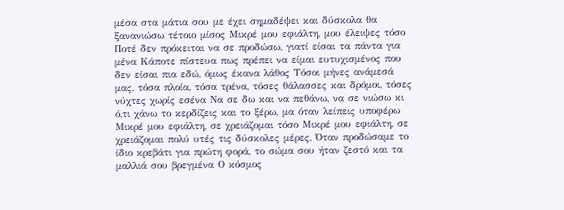μέσα στα μάτια σου με έχει σημαδέψει και δύσκολα θα ξανανιώσω τέτοιο μίσος Μικρέ μου εφιάλτη, μου έλειψες τόσο Ποτέ δεν πρόκειται να σε προδώσω, γιατί είσαι τα πάντα για μένα Κάποτε πίστευα πως πρέπει να είμαι ευτυχισμένος που δεν είσαι πια εδώ, όμως έκανα λάθος Τόσοι μήνες ανάμεσά μας, τόσα πλοία, τόσα τρένα, τόσες θάλασσες και δρόμοι, τόσες νύχτες χωρίς εσένα Να σε δω και να πεθάνω, να σε νιώσω κι ό,τι χάνω το κερδίζεις και το ξέρω, μα όταν λείπεις υποφέρω Μικρέ μου εφιάλτη, σε χρειάζομαι τόσο Μικρέ μου εφιάλτη, σε χρειάζομαι πολύ υτές τις δύσκολες μέρες, Όταν προδώσαμε το ίδιο κρεβάτι για πρώτη φορά, το σώμα σου ήταν ζεστό και τα μαλλιά σου βρεγμένα Ο κόσμος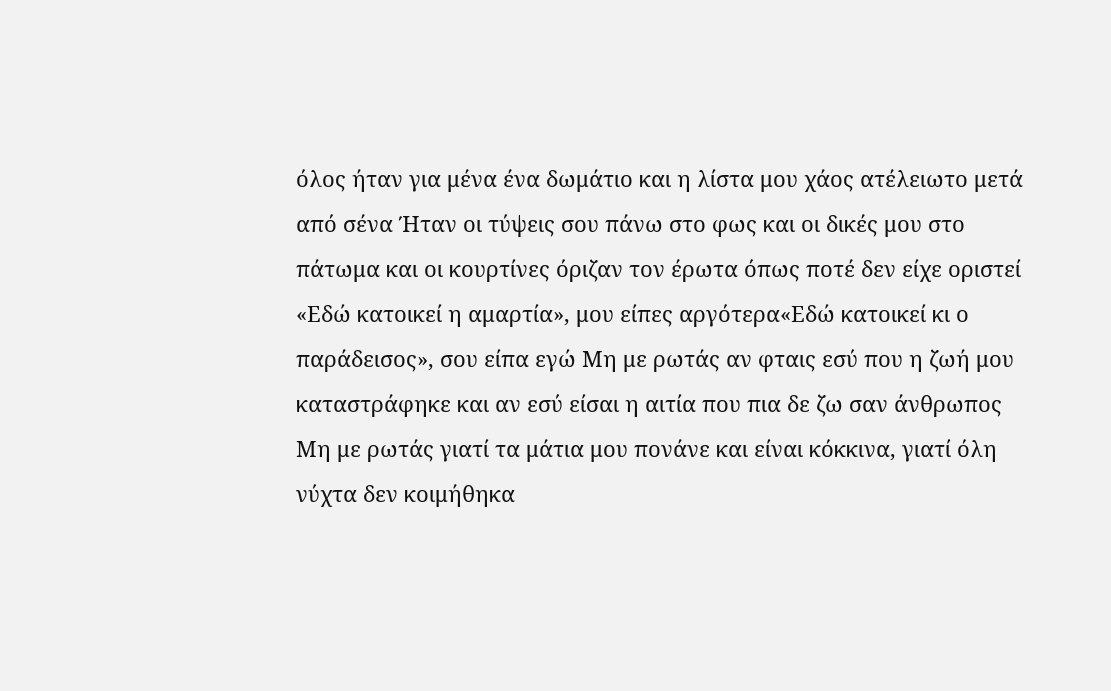όλος ήταν για μένα ένα δωμάτιο και η λίστα μου χάος ατέλειωτο μετά από σένα Ήταν οι τύψεις σου πάνω στο φως και οι δικές μου στο πάτωμα και οι κουρτίνες όριζαν τον έρωτα όπως ποτέ δεν είχε οριστεί «Εδώ κατοικεί η αμαρτία», μου είπες αργότερα«Εδώ κατοικεί κι ο παράδεισος», σου είπα εγώ Μη με ρωτάς αν φταις εσύ που η ζωή μου καταστράφηκε και αν εσύ είσαι η αιτία που πια δε ζω σαν άνθρωπος Μη με ρωτάς γιατί τα μάτια μου πονάνε και είναι κόκκινα, γιατί όλη νύχτα δεν κοιμήθηκα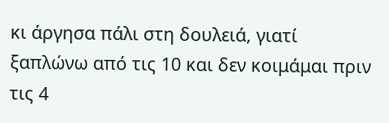κι άργησα πάλι στη δουλειά, γιατί ξαπλώνω από τις 10 και δεν κοιμάμαι πριν τις 4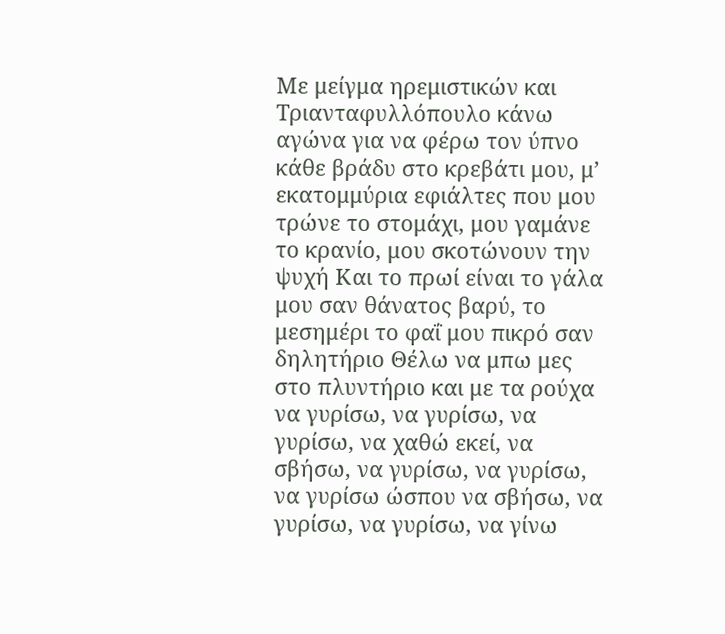Με μείγμα ηρεμιστικών και Τριανταφυλλόπουλο κάνω αγώνα για να φέρω τον ύπνο κάθε βράδυ στο κρεβάτι μου, μ’ εκατομμύρια εφιάλτες που μου τρώνε το στομάχι, μου γαμάνε το κρανίο, μου σκοτώνουν την ψυχή Και το πρωί είναι το γάλα μου σαν θάνατος βαρύ, το μεσημέρι το φαΐ μου πικρό σαν δηλητήριο Θέλω να μπω μες στο πλυντήριο και με τα ρούχα να γυρίσω, να γυρίσω, να γυρίσω, να χαθώ εκεί, να σβήσω, να γυρίσω, να γυρίσω, να γυρίσω ώσπου να σβήσω, να γυρίσω, να γυρίσω, να γίνω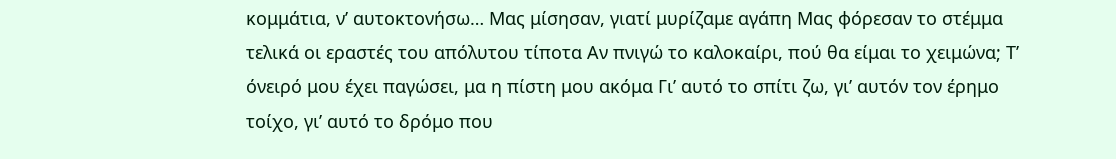κομμάτια, ν’ αυτοκτονήσω… Μας μίσησαν, γιατί μυρίζαμε αγάπη Μας φόρεσαν το στέμμα τελικά οι εραστές του απόλυτου τίποτα Αν πνιγώ το καλοκαίρι, πού θα είμαι το χειμώνα; Τ’ όνειρό μου έχει παγώσει, μα η πίστη μου ακόμα Γι’ αυτό το σπίτι ζω, γι’ αυτόν τον έρημο τοίχο, γι’ αυτό το δρόμο που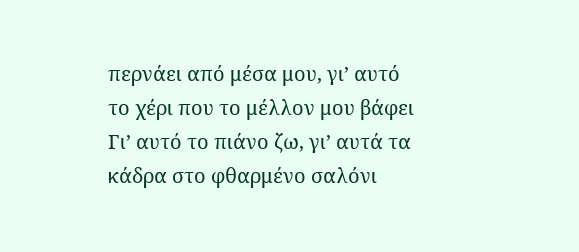περνάει από μέσα μου, γι’ αυτό το χέρι που το μέλλον μου βάφει Γι’ αυτό το πιάνο ζω, γι’ αυτά τα κάδρα στο φθαρμένο σαλόνι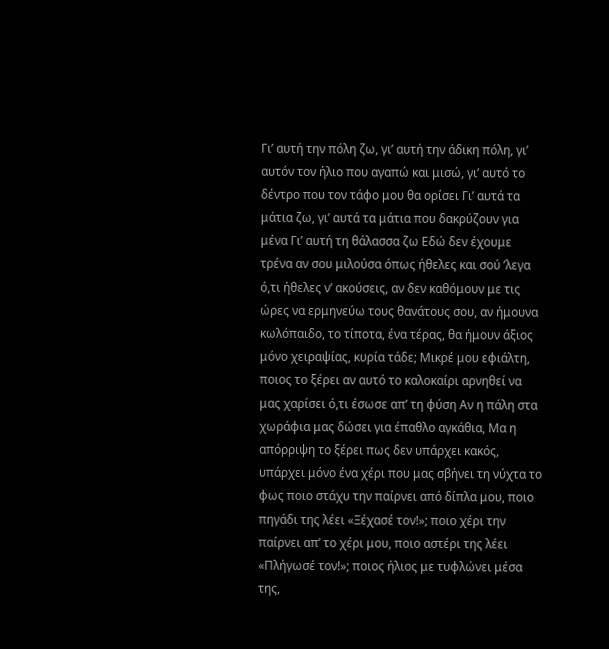Γι’ αυτή την πόλη ζω, γι’ αυτή την άδικη πόλη, γι’ αυτόν τον ήλιο που αγαπώ και μισώ, γι’ αυτό το δέντρο που τον τάφο μου θα ορίσει Γι’ αυτά τα μάτια ζω, γι’ αυτά τα μάτια που δακρύζουν για μένα Γι’ αυτή τη θάλασσα ζω Εδώ δεν έχουμε τρένα αν σου μιλούσα όπως ήθελες και σού ’λεγα ό,τι ήθελες ν’ ακούσεις, αν δεν καθόμουν με τις ώρες να ερμηνεύω τους θανάτους σου, αν ήμουνα κωλόπαιδο, το τίποτα, ένα τέρας, θα ήμουν άξιος μόνο χειραψίας, κυρία τάδε; Μικρέ μου εφιάλτη, ποιος το ξέρει αν αυτό το καλοκαίρι αρνηθεί να μας χαρίσει ό,τι έσωσε απ’ τη φύση Αν η πάλη στα χωράφια μας δώσει για έπαθλο αγκάθια, Μα η απόρριψη το ξέρει πως δεν υπάρχει κακός, υπάρχει μόνο ένα χέρι που μας σβήνει τη νύχτα το φως ποιο στάχυ την παίρνει από δίπλα μου, ποιο πηγάδι της λέει «Ξέχασέ τον!»; ποιο χέρι την παίρνει απ’ το χέρι μου, ποιο αστέρι της λέει «Πλήγωσέ τον!»; ποιος ήλιος με τυφλώνει μέσα της,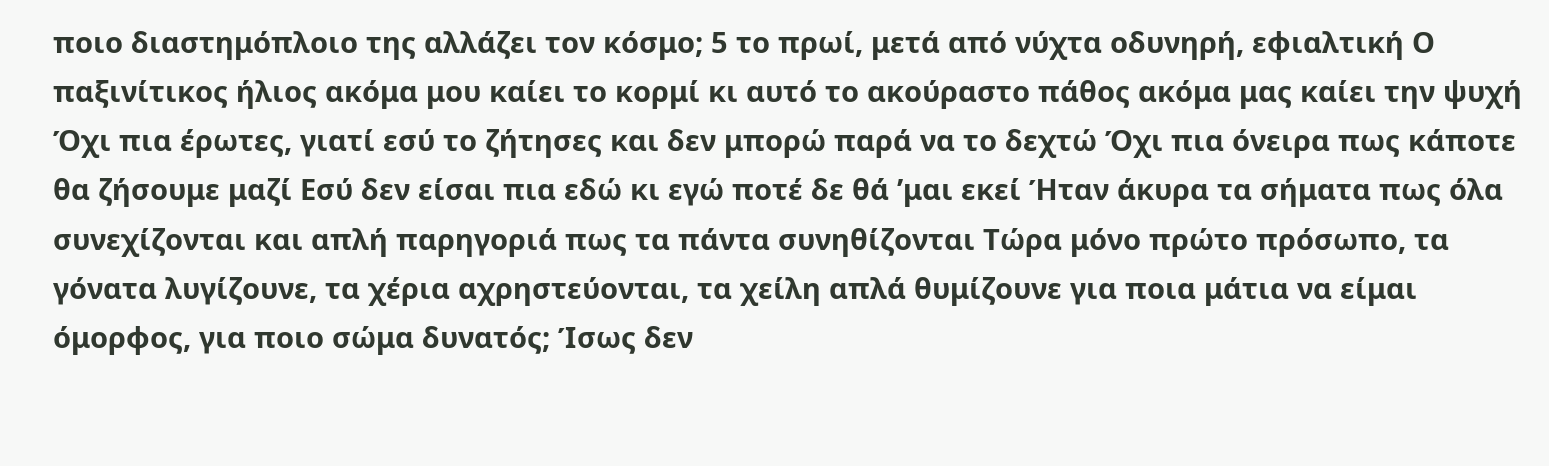ποιο διαστημόπλοιο της αλλάζει τον κόσμο; 5 το πρωί, μετά από νύχτα οδυνηρή, εφιαλτική Ο παξινίτικος ήλιος ακόμα μου καίει το κορμί κι αυτό το ακούραστο πάθος ακόμα μας καίει την ψυχή Όχι πια έρωτες, γιατί εσύ το ζήτησες και δεν μπορώ παρά να το δεχτώ Όχι πια όνειρα πως κάποτε θα ζήσουμε μαζί Εσύ δεν είσαι πια εδώ κι εγώ ποτέ δε θά ’μαι εκεί Ήταν άκυρα τα σήματα πως όλα συνεχίζονται και απλή παρηγοριά πως τα πάντα συνηθίζονται Τώρα μόνο πρώτο πρόσωπο, τα γόνατα λυγίζουνε, τα χέρια αχρηστεύονται, τα χείλη απλά θυμίζουνε για ποια μάτια να είμαι όμορφος, για ποιο σώμα δυνατός; Ίσως δεν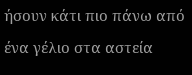ήσουν κάτι πιο πάνω από ένα γέλιο στα αστεία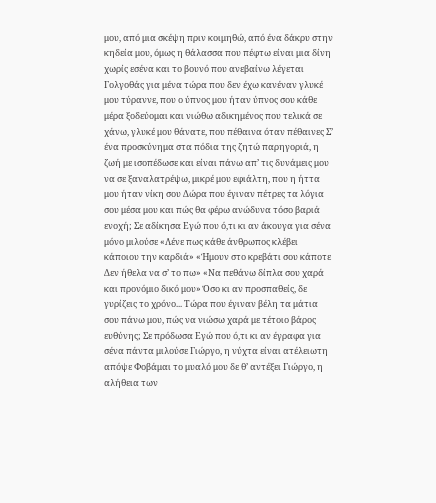μου, από μια σκέψη πριν κοιμηθώ, από ένα δάκρυ στην κηδεία μου, όμως η θάλασσα που πέφτω είναι μια δίνη χωρίς εσένα και το βουνό που ανεβαίνω λέγεται Γολγοθάς για μένα τώρα που δεν έχω κανέναν γλυκέ μου τύραννε, που ο ύπνος μου ήταν ύπνος σου κάθε μέρα ξοδεύομαι και νιώθω αδικημένος που τελικά σε χάνω, γλυκέ μου θάνατε, που πέθαινα όταν πέθαινες Σ’ ένα προσκύνημα στα πόδια της ζητώ παρηγοριά, η ζωή με ισοπέδωσε και είναι πάνω απ’ τις δυνάμεις μου να σε ξαναλατρέψω, μικρέ μου εφιάλτη, που η ήττα μου ήταν νίκη σου Δώρα που έγιναν πέτρες τα λόγια σου μέσα μου και πώς θα φέρω ανώδυνα τόσο βαριά ενοχή; Σε αδίκησα Εγώ που ό,τι κι αν άκουγα για σένα μόνο μιλούσε «Λένε πως κάθε άνθρωπος κλέβει κάποιου την καρδιά» «Ήμουν στο κρεβάτι σου κάποτε Δεν ήθελα να σ’ το πω» «Να πεθάνω δίπλα σου χαρά και προνόμιο δικό μου» Όσο κι αν προσπαθείς, δε γυρίζεις το χρόνο... Τώρα που έγιναν βέλη τα μάτια σου πάνω μου, πώς να νιώσω χαρά με τέτοιο βάρος ευθύνης; Σε πρόδωσα Εγώ που ό,τι κι αν έγραφα για σένα πάντα μιλούσε Γιώργο, η νύχτα είναι ατέλειωτη απόψε Φοβάμαι το μυαλό μου δε θ’ αντέξει Γιώργο, η αλήθεια των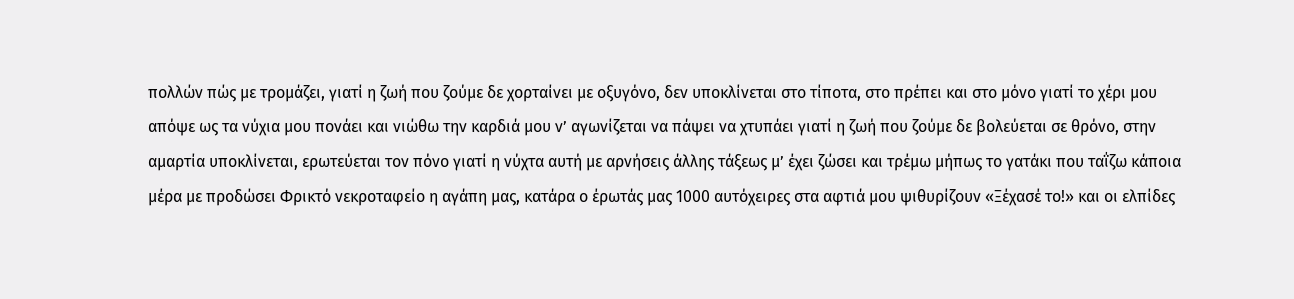πολλών πώς με τρομάζει, γιατί η ζωή που ζούμε δε χορταίνει με οξυγόνο, δεν υποκλίνεται στο τίποτα, στο πρέπει και στο μόνο γιατί το χέρι μου απόψε ως τα νύχια μου πονάει και νιώθω την καρδιά μου ν’ αγωνίζεται να πάψει να χτυπάει γιατί η ζωή που ζούμε δε βολεύεται σε θρόνο, στην αμαρτία υποκλίνεται, ερωτεύεται τον πόνο γιατί η νύχτα αυτή με αρνήσεις άλλης τάξεως μ’ έχει ζώσει και τρέμω μήπως το γατάκι που ταΐζω κάποια μέρα με προδώσει Φρικτό νεκροταφείο η αγάπη μας, κατάρα ο έρωτάς μας 1000 αυτόχειρες στα αφτιά μου ψιθυρίζουν «Ξέχασέ το!» και οι ελπίδες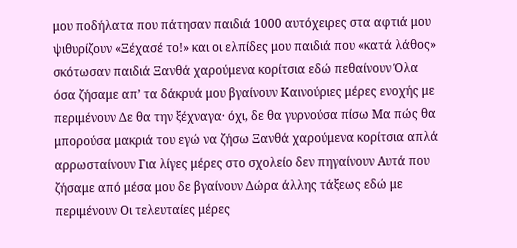μου ποδήλατα που πάτησαν παιδιά 1000 αυτόχειρες στα αφτιά μου ψιθυρίζουν «Ξέχασέ το!» και οι ελπίδες μου παιδιά που «κατά λάθος» σκότωσαν παιδιά Ξανθά χαρούμενα κορίτσια εδώ πεθαίνουν Όλα όσα ζήσαμε απ’ τα δάκρυά μου βγαίνουν Καινούριες μέρες ενοχής με περιμένουν Δε θα την ξέχναγα· όχι, δε θα γυρνούσα πίσω Μα πώς θα μπορούσα μακριά του εγώ να ζήσω Ξανθά χαρούμενα κορίτσια απλά αρρωσταίνουν Για λίγες μέρες στο σχολείο δεν πηγαίνουν Αυτά που ζήσαμε από μέσα μου δε βγαίνουν Δώρα άλλης τάξεως εδώ με περιμένουν Οι τελευταίες μέρες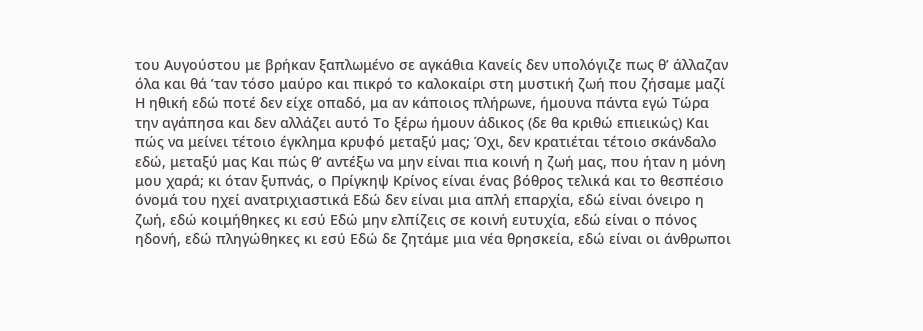του Αυγούστου με βρήκαν ξαπλωμένο σε αγκάθια Κανείς δεν υπολόγιζε πως θ’ άλλαζαν όλα και θά ’ταν τόσο μαύρο και πικρό το καλοκαίρι στη μυστική ζωή που ζήσαμε μαζί Η ηθική εδώ ποτέ δεν είχε οπαδό, μα αν κάποιος πλήρωνε, ήμουνα πάντα εγώ Τώρα την αγάπησα και δεν αλλάζει αυτό Το ξέρω ήμουν άδικος (δε θα κριθώ επιεικώς) Και πώς να μείνει τέτοιο έγκλημα κρυφό μεταξύ μας; Όχι, δεν κρατιέται τέτοιο σκάνδαλο εδώ, μεταξύ μας Και πώς θ’ αντέξω να μην είναι πια κοινή η ζωή μας, που ήταν η μόνη μου χαρά; κι όταν ξυπνάς, ο Πρίγκηψ Κρίνος είναι ένας βόθρος τελικά και το θεσπέσιο όνομά του ηχεί ανατριχιαστικά Εδώ δεν είναι μια απλή επαρχία, εδώ είναι όνειρο η ζωή, εδώ κοιμήθηκες κι εσύ Εδώ μην ελπίζεις σε κοινή ευτυχία, εδώ είναι ο πόνος ηδονή, εδώ πληγώθηκες κι εσύ Εδώ δε ζητάμε μια νέα θρησκεία, εδώ είναι οι άνθρωποι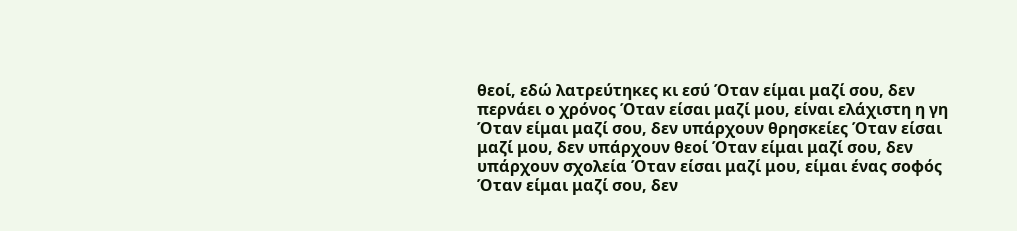θεοί, εδώ λατρεύτηκες κι εσύ Όταν είμαι μαζί σου, δεν περνάει ο χρόνος Όταν είσαι μαζί μου, είναι ελάχιστη η γη Όταν είμαι μαζί σου, δεν υπάρχουν θρησκείες Όταν είσαι μαζί μου, δεν υπάρχουν θεοί Όταν είμαι μαζί σου, δεν υπάρχουν σχολεία Όταν είσαι μαζί μου, είμαι ένας σοφός Όταν είμαι μαζί σου, δεν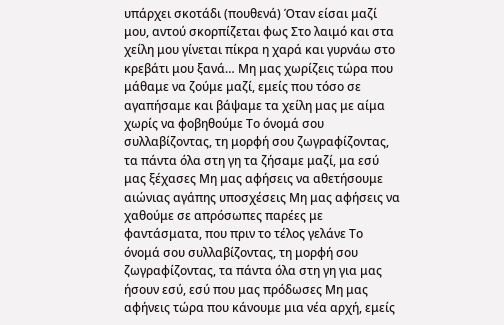υπάρχει σκοτάδι (πουθενά) Όταν είσαι μαζί μου, αντού σκορπίζεται φως Στο λαιμό και στα χείλη μου γίνεται πίκρα η χαρά και γυρνάω στο κρεβάτι μου ξανά… Μη μας χωρίζεις τώρα που μάθαμε να ζούμε μαζί, εμείς που τόσο σε αγαπήσαμε και βάψαμε τα χείλη μας με αίμα χωρίς να φοβηθούμε Το όνομά σου συλλαβίζοντας, τη μορφή σου ζωγραφίζοντας, τα πάντα όλα στη γη τα ζήσαμε μαζί, μα εσύ μας ξέχασες Μη μας αφήσεις να αθετήσουμε αιώνιας αγάπης υποσχέσεις Μη μας αφήσεις να χαθούμε σε απρόσωπες παρέες με φαντάσματα, που πριν το τέλος γελάνε Το όνομά σου συλλαβίζοντας, τη μορφή σου ζωγραφίζοντας, τα πάντα όλα στη γη για μας ήσουν εσύ, εσύ που μας πρόδωσες Μη μας αφήνεις τώρα που κάνουμε μια νέα αρχή, εμείς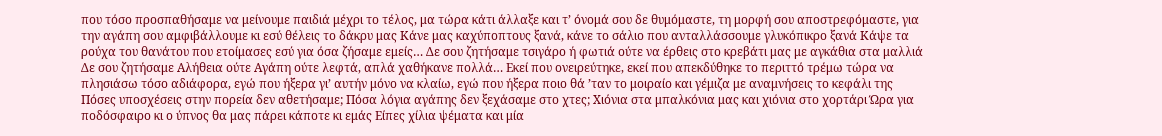που τόσο προσπαθήσαμε να μείνουμε παιδιά μέχρι το τέλος, μα τώρα κάτι άλλαξε και τ’ όνομά σου δε θυμόμαστε, τη μορφή σου αποστρεφόμαστε, για την αγάπη σου αμφιβάλλουμε κι εσύ θέλεις το δάκρυ μας Κάνε μας καχύποπτους ξανά, κάνε το σάλιο που ανταλλάσσουμε γλυκόπικρο ξανά Κάψε τα ρούχα του θανάτου που ετοίμασες εσύ για όσα ζήσαμε εμείς… Δε σου ζητήσαμε τσιγάρο ή φωτιά ούτε να έρθεις στο κρεβάτι μας με αγκάθια στα μαλλιά Δε σου ζητήσαμε Αλήθεια ούτε Αγάπη ούτε λεφτά, απλά χαθήκανε πολλά… Εκεί που ονειρεύτηκε, εκεί που απεκδύθηκε το περιττό τρέμω τώρα να πλησιάσω τόσο αδιάφορα, εγώ που ήξερα γι’ αυτήν μόνο να κλαίω, εγώ που ήξερα ποιο θά ’ταν το μοιραίο και γέμιζα με αναμνήσεις το κεφάλι της Πόσες υποσχέσεις στην πορεία δεν αθετήσαμε; Πόσα λόγια αγάπης δεν ξεχάσαμε στο χτες; Χιόνια στα μπαλκόνια μας και χιόνια στο χορτάρι Ώρα για ποδόσφαιρο κι ο ύπνος θα μας πάρει κάποτε κι εμάς Είπες χίλια ψέματα και μία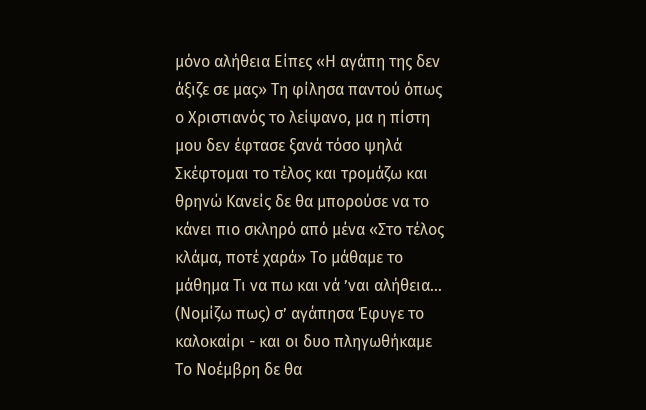μόνο αλήθεια Είπες «Η αγάπη της δεν άξιζε σε μας» Τη φίλησα παντού όπως ο Χριστιανός το λείψανο, μα η πίστη μου δεν έφτασε ξανά τόσο ψηλά Σκέφτομαι το τέλος και τρομάζω και θρηνώ Κανείς δε θα μπορούσε να το κάνει πιο σκληρό από μένα «Στο τέλος κλάμα, ποτέ χαρά» Το μάθαμε το μάθημα Τι να πω και νά ’ναι αλήθεια… (Νομίζω πως) σ’ αγάπησα Έφυγε το καλοκαίρι - και οι δυο πληγωθήκαμε Το Νοέμβρη δε θα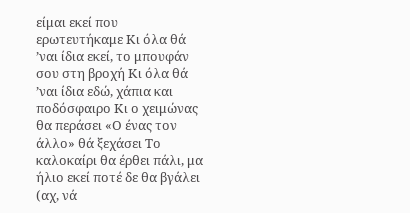είμαι εκεί που ερωτευτήκαμε Κι όλα θά ’ναι ίδια εκεί, το μπουφάν σου στη βροχή Κι όλα θά ’ναι ίδια εδώ, χάπια και ποδόσφαιρο Κι ο χειμώνας θα περάσει «Ο ένας τον άλλο» θά ξεχάσει Το καλοκαίρι θα έρθει πάλι, μα ήλιο εκεί ποτέ δε θα βγάλει (αχ, νά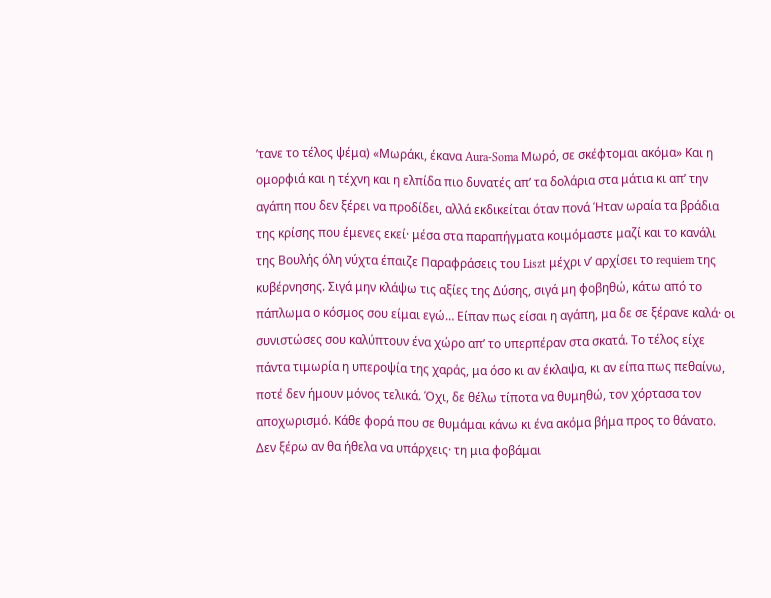’τανε το τέλος ψέμα) «Μωράκι, έκανα Aura-Soma Μωρό, σε σκέφτομαι ακόμα» Και η ομορφιά και η τέχνη και η ελπίδα πιο δυνατές απ’ τα δολάρια στα μάτια κι απ’ την αγάπη που δεν ξέρει να προδίδει, αλλά εκδικείται όταν πονά Ήταν ωραία τα βράδια της κρίσης που έμενες εκεί· μέσα στα παραπήγματα κοιμόμαστε μαζί και το κανάλι της Βουλής όλη νύχτα έπαιζε Παραφράσεις του Liszt μέχρι ν’ αρχίσει το requiem της κυβέρνησης. Σιγά μην κλάψω τις αξίες της Δύσης, σιγά μη φοβηθώ, κάτω από το πάπλωμα ο κόσμος σου είμαι εγώ… Είπαν πως είσαι η αγάπη, μα δε σε ξέρανε καλά· οι συνιστώσες σου καλύπτουν ένα χώρο απ’ το υπερπέραν στα σκατά. Το τέλος είχε πάντα τιμωρία η υπεροψία της χαράς, μα όσο κι αν έκλαψα, κι αν είπα πως πεθαίνω, ποτέ δεν ήμουν μόνος τελικά. Όχι, δε θέλω τίποτα να θυμηθώ, τον χόρτασα τον αποχωρισμό. Κάθε φορά που σε θυμάμαι κάνω κι ένα ακόμα βήμα προς το θάνατο. Δεν ξέρω αν θα ήθελα να υπάρχεις· τη μια φοβάμαι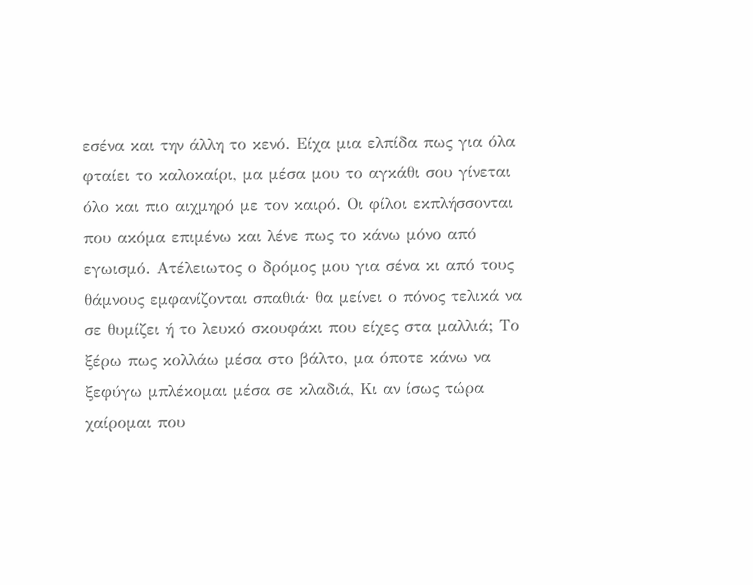εσένα και την άλλη το κενό. Είχα μια ελπίδα πως για όλα φταίει το καλοκαίρι, μα μέσα μου το αγκάθι σου γίνεται όλο και πιο αιχμηρό με τον καιρό. Οι φίλοι εκπλήσσονται που ακόμα επιμένω και λένε πως το κάνω μόνο από εγωισμό. Ατέλειωτος ο δρόμος μου για σένα κι από τους θάμνους εμφανίζονται σπαθιά· θα μείνει ο πόνος τελικά να σε θυμίζει ή το λευκό σκουφάκι που είχες στα μαλλιά; Το ξέρω πως κολλάω μέσα στο βάλτο, μα όποτε κάνω να ξεφύγω μπλέκομαι μέσα σε κλαδιά, Κι αν ίσως τώρα χαίρομαι που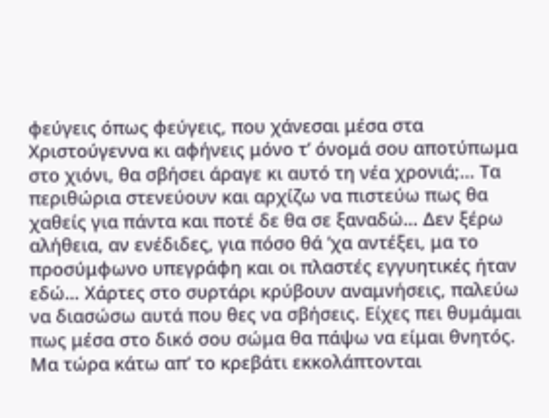φεύγεις όπως φεύγεις, που χάνεσαι μέσα στα Χριστούγεννα κι αφήνεις μόνο τ’ όνομά σου αποτύπωμα στο χιόνι, θα σβήσει άραγε κι αυτό τη νέα χρονιά;... Τα περιθώρια στενεύουν και αρχίζω να πιστεύω πως θα χαθείς για πάντα και ποτέ δε θα σε ξαναδώ… Δεν ξέρω αλήθεια, αν ενέδιδες, για πόσο θά ’χα αντέξει, μα το προσύμφωνο υπεγράφη και οι πλαστές εγγυητικές ήταν εδώ… Χάρτες στο συρτάρι κρύβουν αναμνήσεις, παλεύω να διασώσω αυτά που θες να σβήσεις. Είχες πει θυμάμαι πως μέσα στο δικό σου σώμα θα πάψω να είμαι θνητός. Μα τώρα κάτω απ’ το κρεβάτι εκκολάπτονται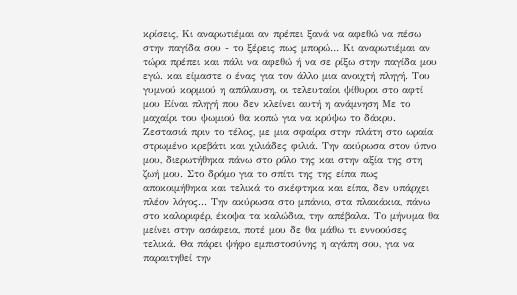κρίσεις, Κι αναρωτιέμαι αν πρέπει ξανά να αφεθώ να πέσω στην παγίδα σου - το ξέρεις πως μπορώ… Κι αναρωτιέμαι αν τώρα πρέπει και πάλι να αφεθώ ή να σε ρίξω στην παγίδα μου εγώ. και είμαστε ο ένας για τον άλλο μια ανοιχτή πληγή. Του γυμνού κορμιού η απόλαυση, οι τελευταίοι ψίθυροι στο αφτί μου Είναι πληγή που δεν κλείνει αυτή η ανάμνηση Με το μαχαίρι του ψωμιού θα κοπώ για να κρύψω το δάκρυ. Ζεστασιά πριν το τέλος, με μια σφαίρα στην πλάτη στο ωραία στρωμένο κρεβάτι και χιλιάδες φιλιά. Την ακύρωσα στον ύπνο μου, διερωτήθηκα πάνω στο ρόλο της και στην αξία της στη ζωή μου. Στο δρόμο για το σπίτι της της είπα πως αποκοιμήθηκα και τελικά το σκέφτηκα και είπα, δεν υπάρχει πλέον λόγος... Την ακύρωσα στο μπάνιο, στα πλακάκια, πάνω στο καλοριφέρ, έκοψα τα καλώδια, την απέβαλα. Το μήνυμα θα μείνει στην ασάφεια, ποτέ μου δε θα μάθω τι εννοούσες τελικά. Θα πάρει ψήφο εμπιστοσύνης η αγάπη σου, για να παραιτηθεί την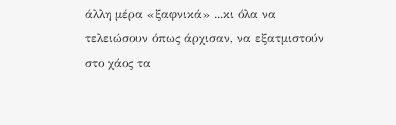άλλη μέρα «ξαφνικά» ...κι όλα να τελειώσουν όπως άρχισαν, να εξατμιστούν στο χάος τα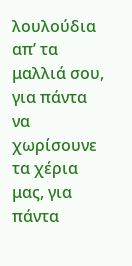λουλούδια απ’ τα μαλλιά σου, για πάντα να χωρίσουνε τα χέρια μας, για πάντα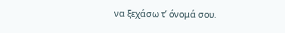να ξεχάσω τ’ όνομά σου.